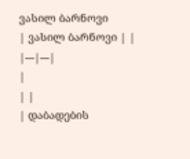ვასილ ბარნოვი
| ვასილ ბარნოვი | |
|---|---|
|
| |
| დაბადების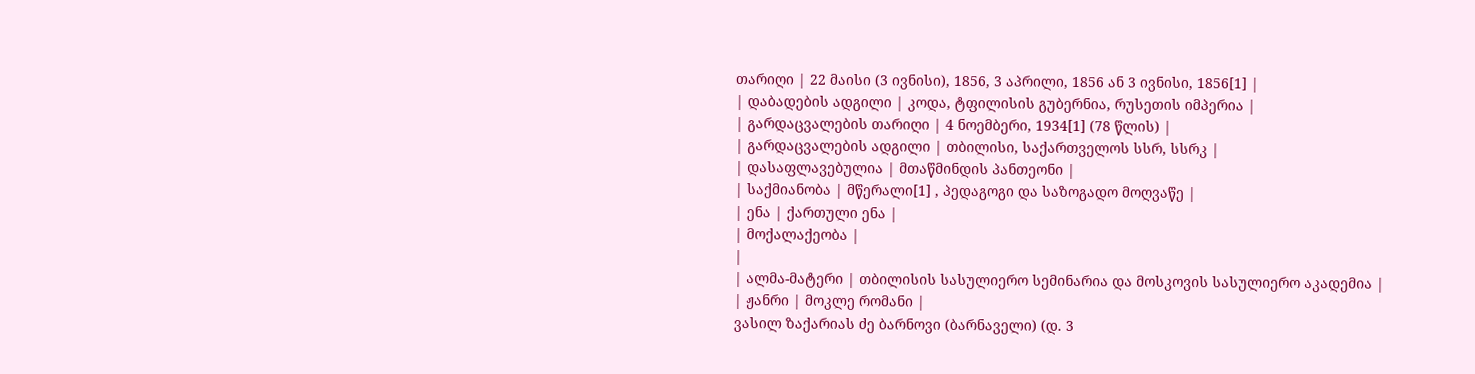თარიღი | 22 მაისი (3 ივნისი), 1856, 3 აპრილი, 1856 ან 3 ივნისი, 1856[1] |
| დაბადების ადგილი | კოდა, ტფილისის გუბერნია, რუსეთის იმპერია |
| გარდაცვალების თარიღი | 4 ნოემბერი, 1934[1] (78 წლის) |
| გარდაცვალების ადგილი | თბილისი, საქართველოს სსრ, სსრკ |
| დასაფლავებულია | მთაწმინდის პანთეონი |
| საქმიანობა | მწერალი[1] , პედაგოგი და საზოგადო მოღვაწე |
| ენა | ქართული ენა |
| მოქალაქეობა |
|
| ალმა-მატერი | თბილისის სასულიერო სემინარია და მოსკოვის სასულიერო აკადემია |
| ჟანრი | მოკლე რომანი |
ვასილ ზაქარიას ძე ბარნოვი (ბარნაველი) (დ. 3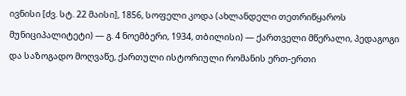ივნისი [ძვ. სტ. 22 მაისი], 1856, სოფელი კოდა (ახლანდელი თეთრიწყაროს მუნიციპალიტეტი) ― გ. 4 ნოემბერი, 1934, თბილისი) — ქართველი მწერალი, პედაგოგი და საზოგადო მოღვაწე, ქართული ისტორიული რომანის ერთ-ერთი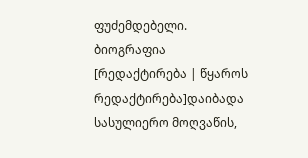ფუძემდებელი.
ბიოგრაფია
[რედაქტირება | წყაროს რედაქტირება]დაიბადა სასულიერო მოღვაწის,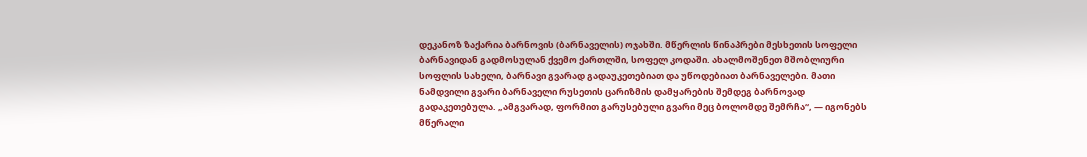დეკანოზ ზაქარია ბარნოვის (ბარნაველის) ოჯახში. მწერლის წინაპრები მესხეთის სოფელი ბარნავიდან გადმოსულან ქვემო ქართლში, სოფელ კოდაში. ახალმოშენეთ მშობლიური სოფლის სახელი, ბარნავი გვარად გადაუკეთებიათ და უწოდებიათ ბარნაველები. მათი ნამდვილი გვარი ბარნაველი რუსეთის ცარიზმის დამყარების შემდეგ ბარნოვად გადაკეთებულა. „ამგვარად, ფორმით გარუსებული გვარი მეც ბოლომდე შემრჩა“, — იგონებს მწერალი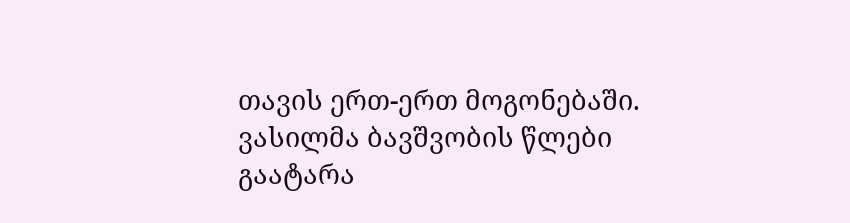თავის ერთ-ერთ მოგონებაში.
ვასილმა ბავშვობის წლები გაატარა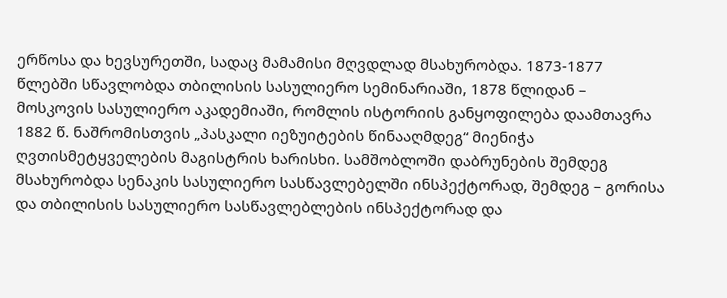ერწოსა და ხევსურეთში, სადაც მამამისი მღვდლად მსახურობდა. 1873-1877 წლებში სწავლობდა თბილისის სასულიერო სემინარიაში, 1878 წლიდან – მოსკოვის სასულიერო აკადემიაში, რომლის ისტორიის განყოფილება დაამთავრა 1882 წ. ნაშრომისთვის „პასკალი იეზუიტების წინააღმდეგ“ მიენიჭა ღვთისმეტყველების მაგისტრის ხარისხი. სამშობლოში დაბრუნების შემდეგ მსახურობდა სენაკის სასულიერო სასწავლებელში ინსპექტორად, შემდეგ – გორისა და თბილისის სასულიერო სასწავლებლების ინსპექტორად და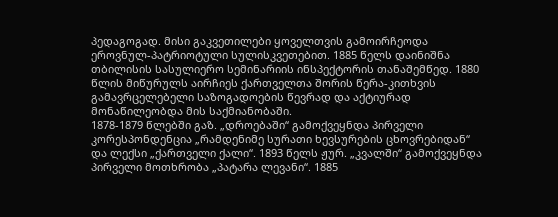პედაგოგად. მისი გაკვეთილები ყოველთვის გამოირჩეოდა ეროვნულ-პატრიოტული სულისკვეთებით. 1885 წელს დაინიშნა თბილისის სასულიერო სემინარიის ინსპექტორის თანაშემწედ. 1880 წლის მიწურულს აირჩიეს ქართველთა შორის წერა-კითხვის გამავრცელებელი საზოგადოების წევრად და აქტიურად მონაწილეობდა მის საქმიანობაში.
1878-1879 წლებში გაზ. „დროებაში“ გამოქვეყნდა პირველი კორესპონდენცია „რამდენიმე სურათი ხევსურების ცხოვრებიდან“ და ლექსი „ქართველი ქალი“. 1893 წელს ჟურ. „კვალში“ გამოქვეყნდა პირველი მოთხრობა „პატარა ლევანი“. 1885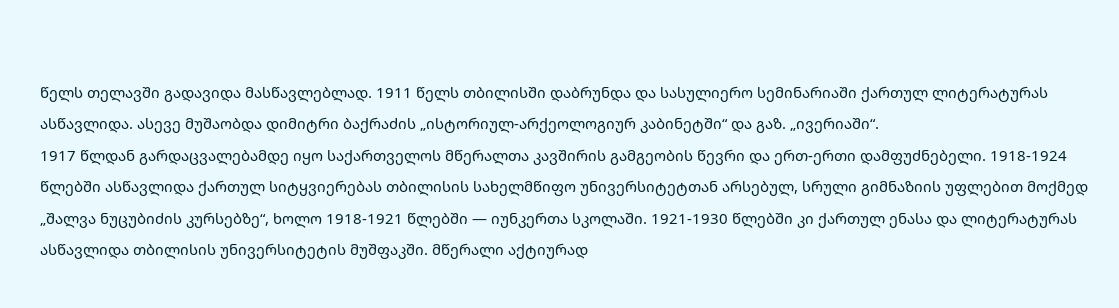წელს თელავში გადავიდა მასწავლებლად. 1911 წელს თბილისში დაბრუნდა და სასულიერო სემინარიაში ქართულ ლიტერატურას ასწავლიდა. ასევე მუშაობდა დიმიტრი ბაქრაძის „ისტორიულ-არქეოლოგიურ კაბინეტში“ და გაზ. „ივერიაში“.
1917 წლდან გარდაცვალებამდე იყო საქართველოს მწერალთა კავშირის გამგეობის წევრი და ერთ-ერთი დამფუძნებელი. 1918-1924 წლებში ასწავლიდა ქართულ სიტყვიერებას თბილისის სახელმწიფო უნივერსიტეტთან არსებულ, სრული გიმნაზიის უფლებით მოქმედ „შალვა ნუცუბიძის კურსებზე“, ხოლო 1918-1921 წლებში — იუნკერთა სკოლაში. 1921-1930 წლებში კი ქართულ ენასა და ლიტერატურას ასწავლიდა თბილისის უნივერსიტეტის მუშფაკში. მწერალი აქტიურად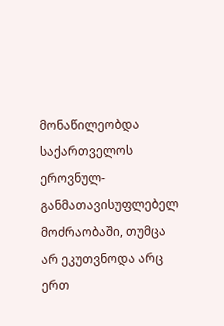მონაწილეობდა საქართველოს ეროვნულ-განმათავისუფლებელ მოძრაობაში, თუმცა არ ეკუთვნოდა არც ერთ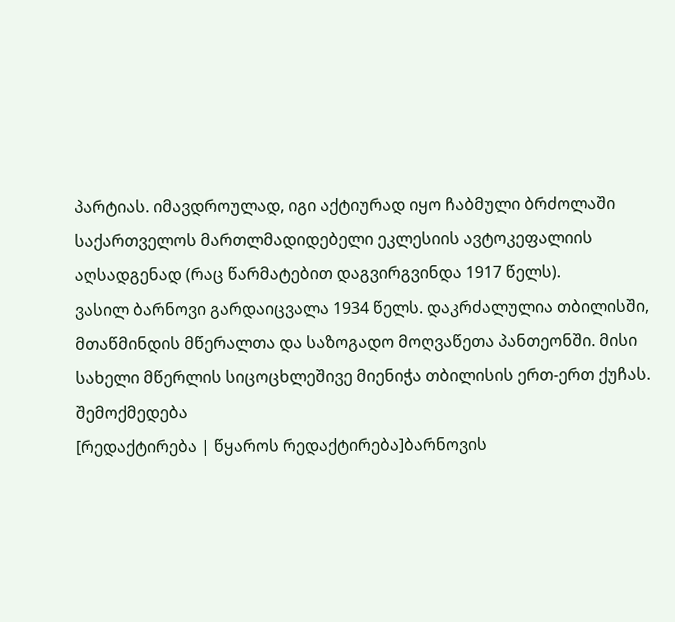პარტიას. იმავდროულად, იგი აქტიურად იყო ჩაბმული ბრძოლაში საქართველოს მართლმადიდებელი ეკლესიის ავტოკეფალიის აღსადგენად (რაც წარმატებით დაგვირგვინდა 1917 წელს).
ვასილ ბარნოვი გარდაიცვალა 1934 წელს. დაკრძალულია თბილისში, მთაწმინდის მწერალთა და საზოგადო მოღვაწეთა პანთეონში. მისი სახელი მწერლის სიცოცხლეშივე მიენიჭა თბილისის ერთ-ერთ ქუჩას.
შემოქმედება
[რედაქტირება | წყაროს რედაქტირება]ბარნოვის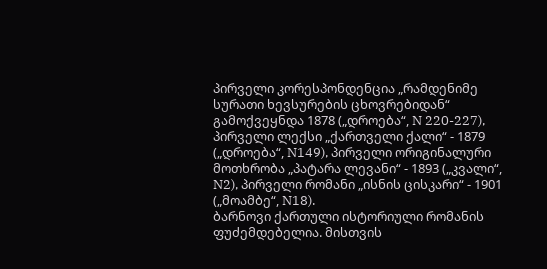პირველი კორესპონდენცია „რამდენიმე სურათი ხევსურების ცხოვრებიდან“ გამოქვეყნდა 1878 („დროება“, N 220-227), პირველი ლექსი „ქართველი ქალი“ - 1879 („დროება“, N149), პირველი ორიგინალური მოთხრობა „პატარა ლევანი“ - 1893 („კვალი“, N2), პირველი რომანი „ისნის ცისკარი“ - 1901 („მოამბე“, N18).
ბარნოვი ქართული ისტორიული რომანის ფუძემდებელია. მისთვის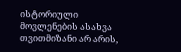ისტორიული მოვლენების ასახვა თვითმიზანი არ არის,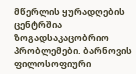მწერლის ყურადღების ცენტრშია ზოგადსაკაცობრიო პრობლემები. ბარნოვის ფილოსოფიური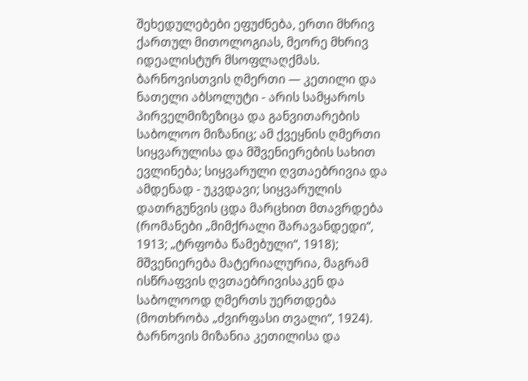შეხედულებები ეფუძნება, ერთი მხრივ ქართულ მითოლოგიას, მეორე მხრივ იდეალისტურ მსოფლაღქმას. ბარნოვისთვის ღმერთი — კეთილი და ნათელი აბსოლუტი - არის სამყაროს პირველმიზეზიცა და განვითარების საბოლოო მიზანიც; ამ ქვეყნის ღმერთი სიყვარულისა და მშვენიერების სახით ევლინება; სიყვარული ღვთაებრივია და ამდენად - უკვდავი; სიყვარულის დათრგუნვის ცდა მარცხით მთავრდება (რომანები „მიმქრალი შარავანდედი“, 1913; „ტრფობა წამებული“, 1918); მშვენიერება მატერიალურია, მაგრამ ისწრაფვის ღვთაებრივისაკენ და საბოლოოდ ღმერთს უერთდება (მოთხრობა „ძვირფასი თვალი“, 1924). ბარნოვის მიზანია კეთილისა და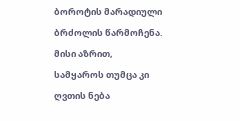ბოროტის მარადიული ბრძოლის წარმოჩენა. მისი აზრით, სამყაროს თუმცა კი ღვთის ნება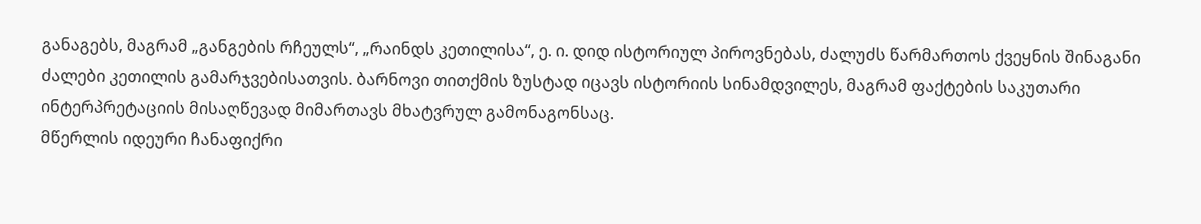განაგებს, მაგრამ „განგების რჩეულს“, „რაინდს კეთილისა“, ე. ი. დიდ ისტორიულ პიროვნებას, ძალუძს წარმართოს ქვეყნის შინაგანი ძალები კეთილის გამარჯვებისათვის. ბარნოვი თითქმის ზუსტად იცავს ისტორიის სინამდვილეს, მაგრამ ფაქტების საკუთარი ინტერპრეტაციის მისაღწევად მიმართავს მხატვრულ გამონაგონსაც.
მწერლის იდეური ჩანაფიქრი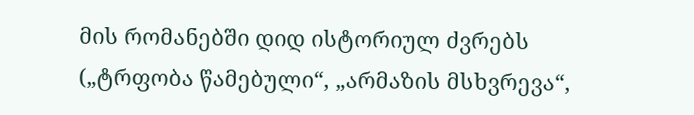მის რომანებში დიდ ისტორიულ ძვრებს („ტრფობა წამებული“, „არმაზის მსხვრევა“,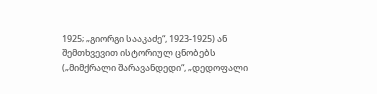1925; „გიორგი სააკაძე“, 1923-1925) ან შემთხვევით ისტორიულ ცნობებს („მიმქრალი შარავანდედი“, „დედოფალი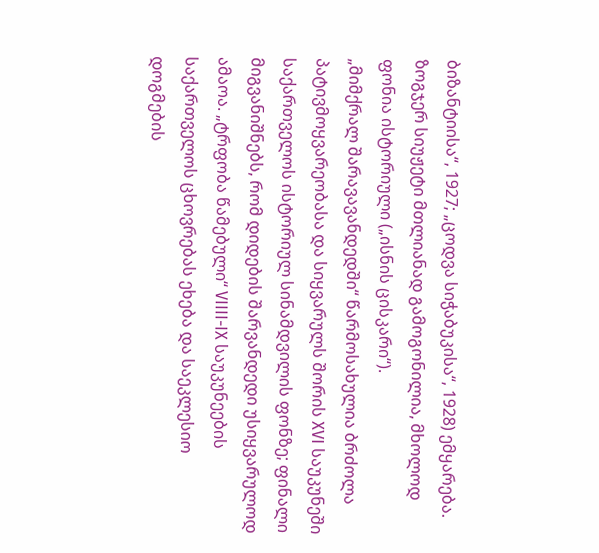ბიზანტიისა“, 1927; „ცოდვა სიჭაბუკისა“, 1928) ემყარება. ზოგჯერ სიუჟეტი მთლიანად გამოგონილია, მხოლოდ ფონია ისტორიული („ისნის ცისკარი“).
„მიმქრალ შარავავანდედში“ წარმოსახულია ბრძოლა პატივმოყვარეობასა და სიყვარულს შორის XVI საუკუნეში საქართველოს ისტორიულ სინამდვილის ფონზე; ფინალი მიგვანიშნებს, რომ დიდების შარვანდედი უსიყვარულოდ ამაოა. „ტრფობა წამებული“ VIIII-IX საუკუნეების საქართველოს ცხოვრებას ეხება და საეკლესიო დოგმების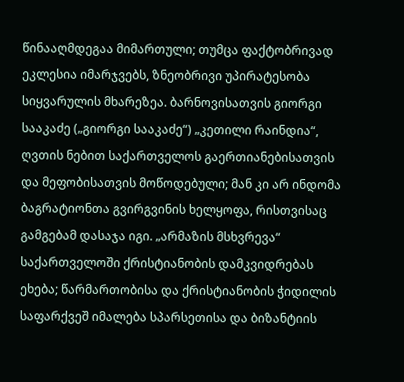წინააღმდეგაა მიმართული; თუმცა ფაქტობრივად ეკლესია იმარჯვებს, ზნეობრივი უპირატესობა სიყვარულის მხარეზეა. ბარნოვისათვის გიორგი სააკაძე („გიორგი სააკაძე“) „კეთილი რაინდია“, ღვთის ნებით საქართველოს გაერთიანებისათვის და მეფობისათვის მოწოდებული; მან კი არ ინდომა ბაგრატიონთა გვირგვინის ხელყოფა, რისთვისაც გამგებამ დასაჯა იგი. „არმაზის მსხვრევა“ საქართველოში ქრისტიანობის დამკვიდრებას ეხება; წარმართობისა და ქრისტიანობის ჭიდილის საფარქვეშ იმალება სპარსეთისა და ბიზანტიის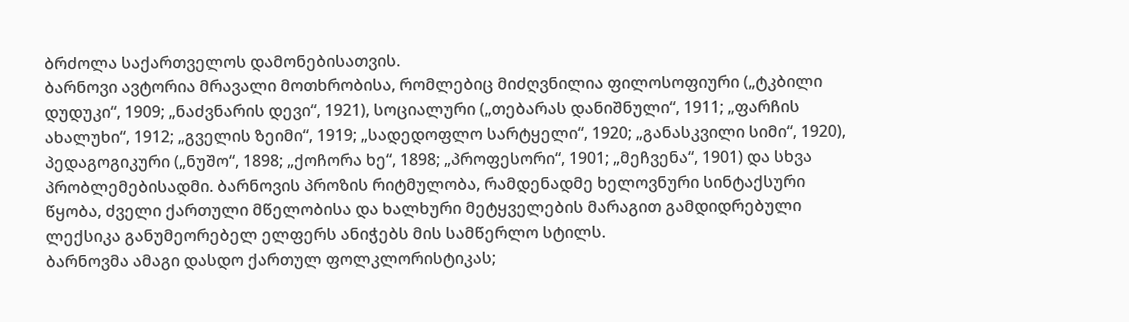ბრძოლა საქართველოს დამონებისათვის.
ბარნოვი ავტორია მრავალი მოთხრობისა, რომლებიც მიძღვნილია ფილოსოფიური („ტკბილი დუდუკი“, 1909; „ნაძვნარის დევი“, 1921), სოციალური („თებარას დანიშნული“, 1911; „ფარჩის ახალუხი“, 1912; „გველის ზეიმი“, 1919; „სადედოფლო სარტყელი“, 1920; „განასკვილი სიმი“, 1920), პედაგოგიკური („ნუშო“, 1898; „ქოჩორა ხე“, 1898; „პროფესორი“, 1901; „მეჩვენა“, 1901) და სხვა პრობლემებისადმი. ბარნოვის პროზის რიტმულობა, რამდენადმე ხელოვნური სინტაქსური წყობა, ძველი ქართული მწელობისა და ხალხური მეტყველების მარაგით გამდიდრებული ლექსიკა განუმეორებელ ელფერს ანიჭებს მის სამწერლო სტილს.
ბარნოვმა ამაგი დასდო ქართულ ფოლკლორისტიკას;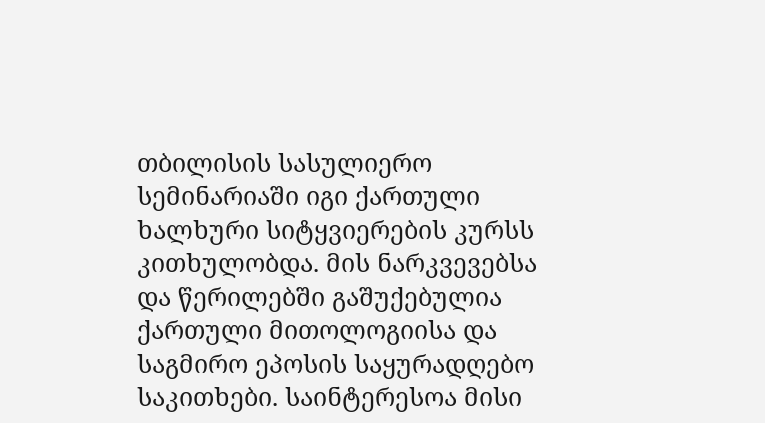თბილისის სასულიერო სემინარიაში იგი ქართული ხალხური სიტყვიერების კურსს კითხულობდა. მის ნარკვევებსა და წერილებში გაშუქებულია ქართული მითოლოგიისა და საგმირო ეპოსის საყურადღებო საკითხები. საინტერესოა მისი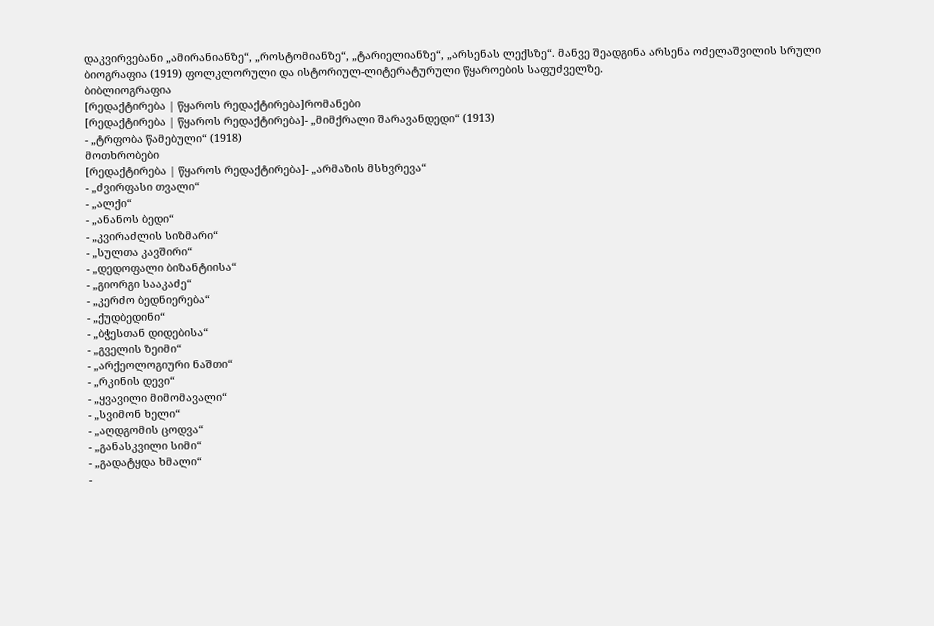დაკვირვებანი „ამირანიანზე“, „როსტომიანზე“, „ტარიელიანზე“, „არსენას ლექსზე“. მანვე შეადგინა არსენა ოძელაშვილის სრული ბიოგრაფია (1919) ფოლკლორული და ისტორიულ-ლიტერატურული წყაროების საფუძველზე.
ბიბლიოგრაფია
[რედაქტირება | წყაროს რედაქტირება]რომანები
[რედაქტირება | წყაროს რედაქტირება]- „მიმქრალი შარავანდედი“ (1913)
- „ტრფობა წამებული“ (1918)
მოთხრობები
[რედაქტირება | წყაროს რედაქტირება]- „არმაზის მსხვრევა“
- „ძვირფასი თვალი“
- „ალქი“
- „ანანოს ბედი“
- „კვირაძლის სიზმარი“
- „სულთა კავშირი“
- „დედოფალი ბიზანტიისა“
- „გიორგი სააკაძე“
- „კერძო ბედნიერება“
- „ქუდბედინი“
- „ბჭესთან დიდებისა“
- „გველის ზეიმი“
- „არქეოლოგიური ნაშთი“
- „რკინის დევი“
- „ყვავილი მიმომავალი“
- „სვიმონ ხელი“
- „აღდგომის ცოდვა“
- „განასკვილი სიმი“
- „გადატყდა ხმალი“
-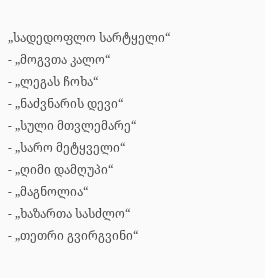„სადედოფლო სარტყელი“
- „მოგვთა კალო“
- „ლეგას ჩოხა“
- „ნაძვნარის დევი“
- „სული მთვლემარე“
- „სარო მეტყველი“
- „ღიმი დამღუპი“
- „მაგნოლია“
- „ხაზართა სასძლო“
- „თეთრი გვირგვინი“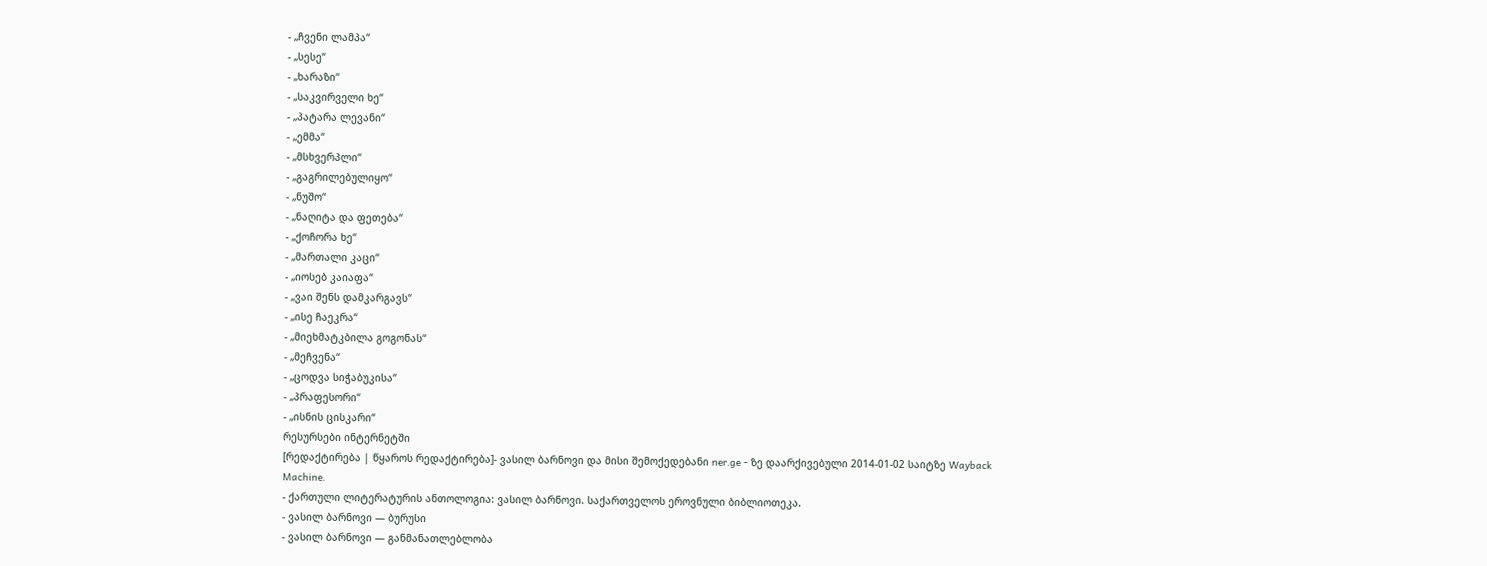- „ჩვენი ლამპა“
- „სესე“
- „ხარაზი“
- „საკვირველი ხე“
- „პატარა ლევანი“
- „ემმა“
- „მსხვერპლი“
- „გაგრილებულიყო“
- „ნუშო“
- „ნაღიტა და ფეთება“
- „ქოჩორა ხე“
- „მართალი კაცი“
- „იოსებ კაიაფა“
- „ვაი შენს დამკარგავს“
- „ისე ჩაეკრა“
- „მიეხმატკბილა გოგონას“
- „მეჩვენა“
- „ცოდვა სიჭაბუკისა“
- „პრაფესორი“
- „ისნის ცისკარი“
რესურსები ინტერნეტში
[რედაქტირება | წყაროს რედაქტირება]- ვასილ ბარნოვი და მისი შემოქედებანი ner.ge - ზე დაარქივებული 2014-01-02 საიტზე Wayback Machine.
- ქართული ლიტერატურის ანთოლოგია: ვასილ ბარნოვი. საქართველოს ეროვნული ბიბლიოთეკა.
- ვასილ ბარნოვი — ბურუსი
- ვასილ ბარნოვი — განმანათლებლობა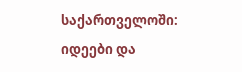საქართველოში: იდეები და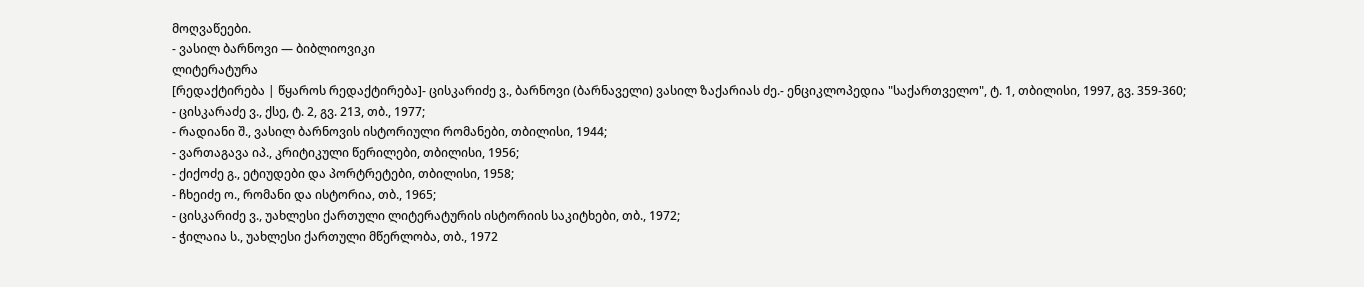მოღვაწეები.
- ვასილ ბარნოვი — ბიბლიოვიკი
ლიტერატურა
[რედაქტირება | წყაროს რედაქტირება]- ცისკარიძე ვ., ბარნოვი (ბარნაველი) ვასილ ზაქარიას ძე.- ენციკლოპედია "საქართველო", ტ. 1, თბილისი, 1997, გვ. 359-360;
- ცისკარაძე ვ., ქსე, ტ. 2, გვ. 213, თბ., 1977;
- რადიანი შ., ვასილ ბარნოვის ისტორიული რომანები, თბილისი, 1944;
- ვართაგავა იპ., კრიტიკული წერილები, თბილისი, 1956;
- ქიქოძე გ., ეტიუდები და პორტრეტები, თბილისი, 1958;
- ჩხეიძე ო., რომანი და ისტორია, თბ., 1965;
- ცისკარიძე ვ., უახლესი ქართული ლიტერატურის ისტორიის საკიტხები, თბ., 1972;
- ჭილაია ს., უახლესი ქართული მწერლობა, თბ., 1972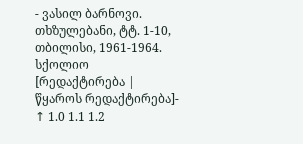- ვასილ ბარნოვი. თხზულებანი, ტტ. 1-10, თბილისი, 1961-1964.
სქოლიო
[რედაქტირება | წყაროს რედაქტირება]- ↑ 1.0 1.1 1.2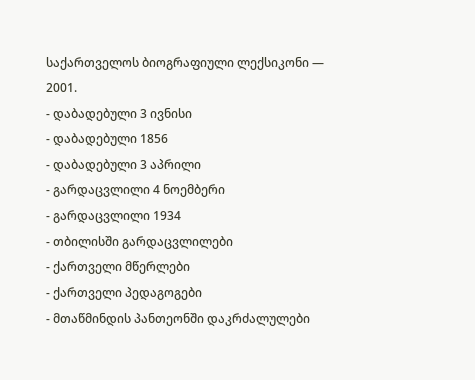საქართველოს ბიოგრაფიული ლექსიკონი — 2001.
- დაბადებული 3 ივნისი
- დაბადებული 1856
- დაბადებული 3 აპრილი
- გარდაცვლილი 4 ნოემბერი
- გარდაცვლილი 1934
- თბილისში გარდაცვლილები
- ქართველი მწერლები
- ქართველი პედაგოგები
- მთაწმინდის პანთეონში დაკრძალულები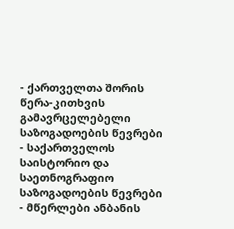- ქართველთა შორის წერა-კითხვის გამავრცელებელი საზოგადოების წევრები
- საქართველოს საისტორიო და საეთნოგრაფიო საზოგადოების წევრები
- მწერლები ანბანის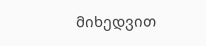მიხედვით